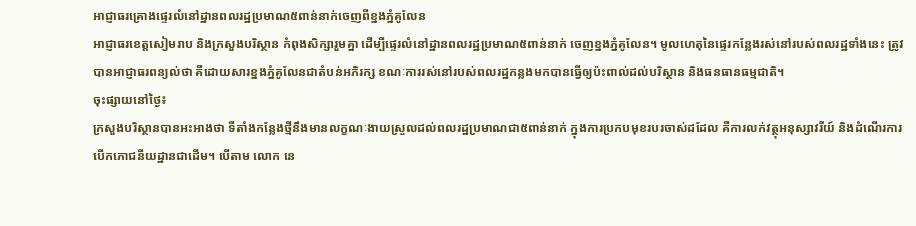អាជ្ញាធរគ្រោងផ្ទេរលំនៅដ្ឋានពលរដ្ឋប្រមាណ៥ពាន់នាក់ចេញពីខ្នងភ្នំគូលែន
អាជ្ញាធរខេត្តសៀមរាប និងក្រសួងបរិស្ថាន កំពុងសិក្សារួមគ្នា ដើម្បីផ្ទេរលំនៅដ្ឋានពលរដ្ឋប្រមាណ៥ពាន់នាក់ ចេញខ្នងភ្នំគូលែន។ មូលហេតុនៃផ្ទេរកន្លែងរស់នៅរបស់ពលរដ្ឋទាំងនេះ ត្រូវបានអាជ្ញាធរពន្យល់ថា គឺដោយសារខ្នងភ្នំគូលែនជាតំបន់អភិរក្ស ខណៈការរស់នៅរបស់ពលរដ្ឋកន្លងមកបានធ្វើឲ្យប៉ះពាល់ដល់បរិស្ថាន និងធនធានធម្មជាតិ។
ចុះផ្សាយនៅថ្ងៃ៖
ក្រសួងបរិស្ថានបានអះអាងថា ទីតាំងកន្លែងថ្មីនឹងមានលក្ខណៈងាយស្រួលដល់ពលរដ្ឋប្រមាណជា៥ពាន់នាក់ ក្នុងការប្រកបមុខរបរចាស់ដដែល គឺការលក់វត្ថុអនុស្សាវរីយ៍ និងដំណើរការបើកភោជនីយដ្ឋានជាដើម។ បើតាម លោក នេ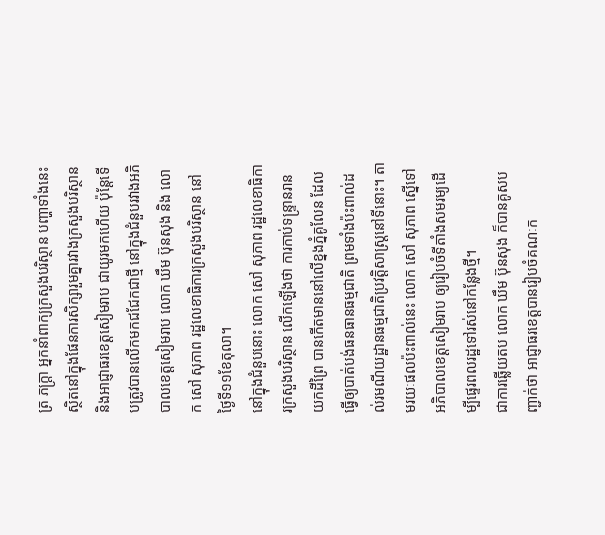ត្រ ភក្ត្រា អ្នកនាំពាក្យក្រសួងបរិស្ថាន បញ្ហាទាំងនេះស្ថិតនៅក្នុងផែនការសិក្សារួមគ្នារវាងក្រសួងបរិស្ថាន និងអាជ្ញាធរខេត្តសៀមរាប ជាយូរមកហើយ ប៉ុន្តែទើបត្រូវបានលើកមកជជែកជាថ្មី នៅក្នុងជំនួបរវាងអភិបាលខេត្តសៀមរាប លោក ឃឹម ប៊ុនសុង និង លោក សៅ សុភាព រដ្ឋលេខាធិការក្រសួងបរិស្ថាន នៅថ្ងៃទី១១ខែតុលា។
នៅក្នុងជំនួបនោះ លោក សៅ សុភាព រដ្ឋលេខាធិការក្រសួងបរិស្ថាន លើកឡើងថា ការកាប់ទន្ទ្រានរានយកដីព្រៃ បានកើតមាននៅលើខ្នងភ្នំគូលែន ដែលធ្វើឲ្យបាត់បង់ធនធានធម្មជាតិ ព្រមទាំងប៉ះពាល់ដល់រមណីយដ្ឋានធម្មជាតិប្រវត្តិសាស្ត្រនៅទីនោះ។ តាមរយៈផលប៉ះពាល់នេះ លោក សៅ សុភាព ស្នើទៅអភិបាលខេត្តសៀមរាប ឲ្យរៀបចំទីតាំងសមរម្យដើម្បីផ្ទេរពលរដ្ឋទៅរស់នៅកន្លែងថ្មី។
ជាការឆ្លើយតប លោក ឃឹម ប៊ុនសុង ក៏បានគូសបញ្ជាក់ថា អាជ្ញាធរខេត្តបានរៀបចំគណៈក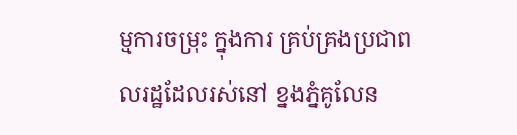ម្មការចម្រុះ ក្នុងការ គ្រប់គ្រងប្រជាពលរដ្ឋដែលរស់នៅ ខ្នងភ្នំគូលែន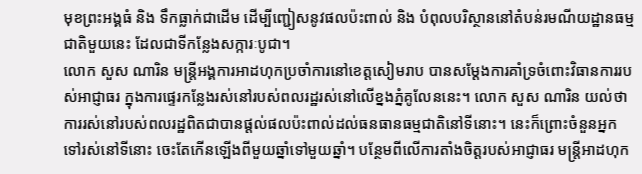មុខព្រះអង្គធំ និង ទឹកធ្លាក់ជាដើម ដើម្បីញ្ជៀសនូវផលប៉ះពាល់ និង បំពុលបរិស្ថាននៅតំបន់រមណីយដ្ឋានធម្មជាតិមួយនេះ ដែលជាទីកន្លែងសក្ការៈបូជា។
លោក សួស ណារិន មន្ត្រីអង្គការអាដហុកប្រចាំការនៅខេត្តសៀមរាប បានសម្ដែងការគាំទ្រចំពោះវិធានការរបស់អាជ្ញាធរ ក្នុងការផ្ទេរកន្លែងរស់នៅរបស់ពលរដ្ឋរស់នៅលើខ្នងភ្នំគូលែននេះ។ លោក សួស ណារិន យល់ថា ការរស់នៅរបស់ពលរដ្ឋពិតជាបានផ្ដល់ផលប៉ះពាល់ដល់ធនធានធម្មជាតិនៅទីនោះ។ នេះក៏ព្រោះចំនួនអ្នកទៅរស់នៅទីនោះ ចេះតែកើនឡើងពីមួយឆ្នាំទៅមួយឆ្នាំ។ បន្ថែមពីលើការតាំងចិត្តរបស់អាជ្ញាធរ មន្ត្រីអាដហុក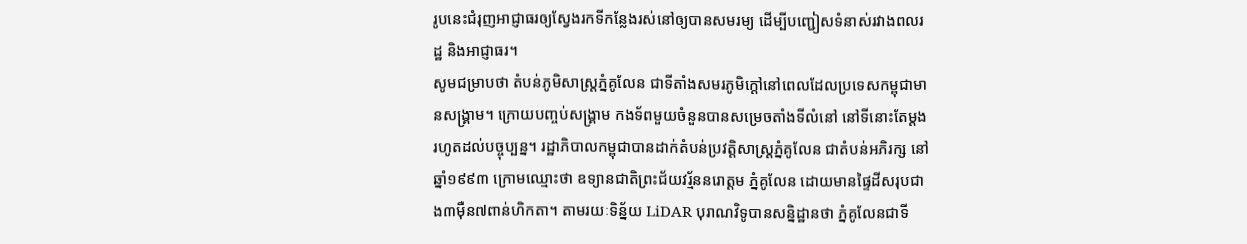រូបនេះជំរុញអាជ្ញាធរឲ្យស្វែងរកទីកន្លែងរស់នៅឲ្យបានសមរម្យ ដើម្បីបញ្ជៀសទំនាស់រវាងពលរដ្ឋ និងអាជ្ញាធរ។
សូមជម្រាបថា តំបន់ភូមិសាស្ត្រភ្នំគូលែន ជាទីតាំងសមរភូមិក្ដៅនៅពេលដែលប្រទេសកម្ពុជាមានសង្គ្រាម។ ក្រោយបញ្ចប់សង្គ្រាម កងទ័ពមួយចំនួនបានសម្រេចតាំងទីលំនៅ នៅទីនោះតែម្ដង រហូតដល់បច្ចុប្បន្ន។ រដ្ឋាភិបាលកម្ពុជាបានដាក់តំបន់ប្រវត្តិសាស្ត្រភ្នំគូលែន ជាតំបន់អភិរក្ស នៅឆ្នាំ១៩៩៣ ក្រោមឈ្មោះថា ឧទ្យានជាតិព្រះជ័យវរ្ម័ននរោត្តម ភ្នំគូលែន ដោយមានផ្ទៃដីសរុបជាង៣ម៉ឺន៧ពាន់ហិកតា។ តាមរយៈទិន្ន័យ LiDAR បុរាណវិទូបានសន្និដ្ឋានថា ភ្នំគូលែនជាទី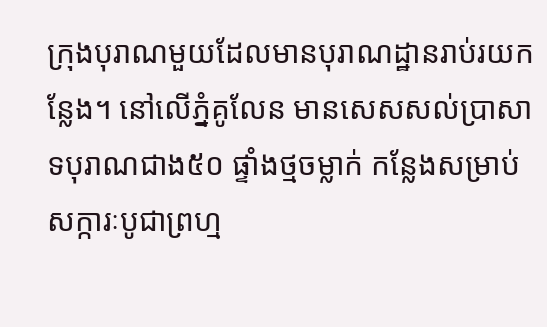ក្រុងបុរាណមួយដែលមានបុរាណដ្ឋានរាប់រយកន្លែង។ នៅលើភ្នំគូលែន មានសេសសល់ប្រាសាទបុរាណជាង៥០ ផ្ទាំងថ្មចម្លាក់ កន្លែងសម្រាប់សក្ការៈបូជាព្រហ្ម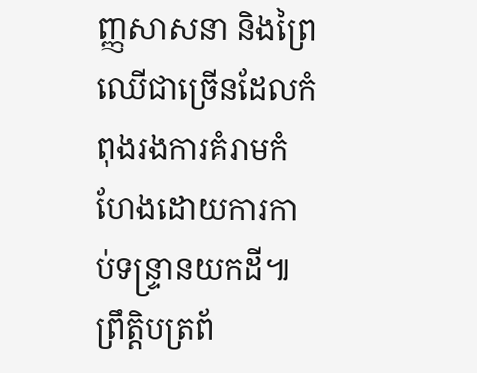ញ្ញសាសនា និងព្រៃឈើជាច្រើនដែលកំពុងរងការគំរាមកំហែងដោយការកាប់ទន្ទ្រានយកដី៕
ព្រឹត្តិបត្រព័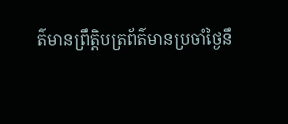ត៌មានព្រឹត្តិបត្រព័ត៌មានប្រចាំថ្ងៃនឹ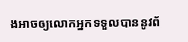ងអាចឲ្យលោកអ្នកទទួលបាននូវព័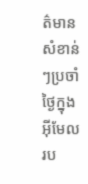ត៌មានសំខាន់ៗប្រចាំថ្ងៃក្នុងអ៊ីមែលរប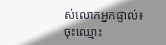ស់លោកអ្នកផ្ទាល់៖
ចុះឈ្មោះ